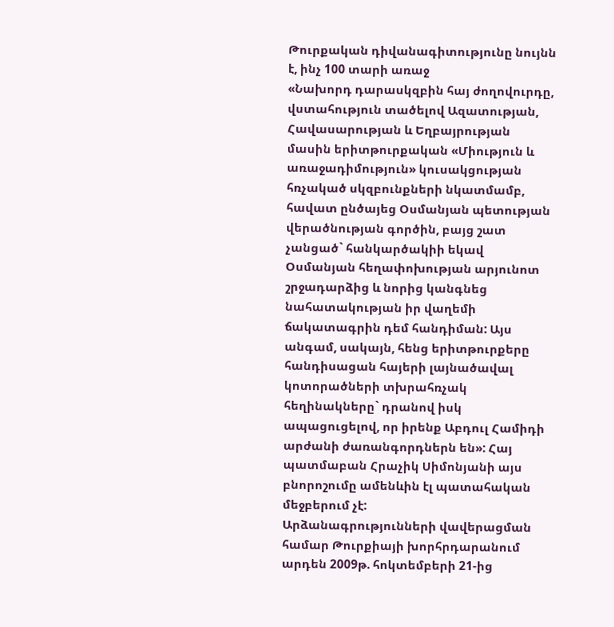Թուրքական դիվանագիտությունը նույնն է, ինչ 100 տարի առաջ
«Նախորդ դարասկզբին հայ ժողովուրդը, վստահություն տածելով Ազատության, Հավասարության և Եղբայրության մասին երիտթուրքական «Միություն և առաջադիմություն» կուսակցության հռչակած սկզբունքների նկատմամբ, հավատ ընծայեց Օսմանյան պետության վերածնության գործին, բայց շատ չանցած` հանկարծակիի եկավ Օսմանյան հեղափոխության արյունոտ շրջադարձից և նորից կանգնեց նահատակության իր վաղեմի ճակատագրին դեմ հանդիման: Այս անգամ, սակայն, հենց երիտթուրքերը հանդիսացան հայերի լայնածավալ կոտորածների տխրահռչակ հեղինակները` դրանով իսկ ապացուցելով, որ իրենք Աբդուլ Համիդի արժանի ժառանգորդներն են»: Հայ պատմաբան Հրաչիկ Սիմոնյանի այս բնորոշումը ամենևին էլ պատահական մեջբերում չէ:
Արձանագրությունների վավերացման համար Թուրքիայի խորհրդարանում արդեն 2009թ. հոկտեմբերի 21-ից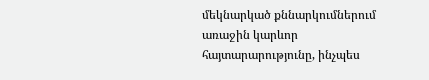մեկնարկած քննարկումներում առաջին կարևոր հայտարարությունը, ինչպես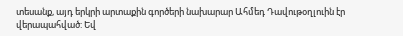տեսանք, այդ երկրի արտաքին գործերի նախարար Ահմեդ Դավութօղլուին էր վերապահված: Եվ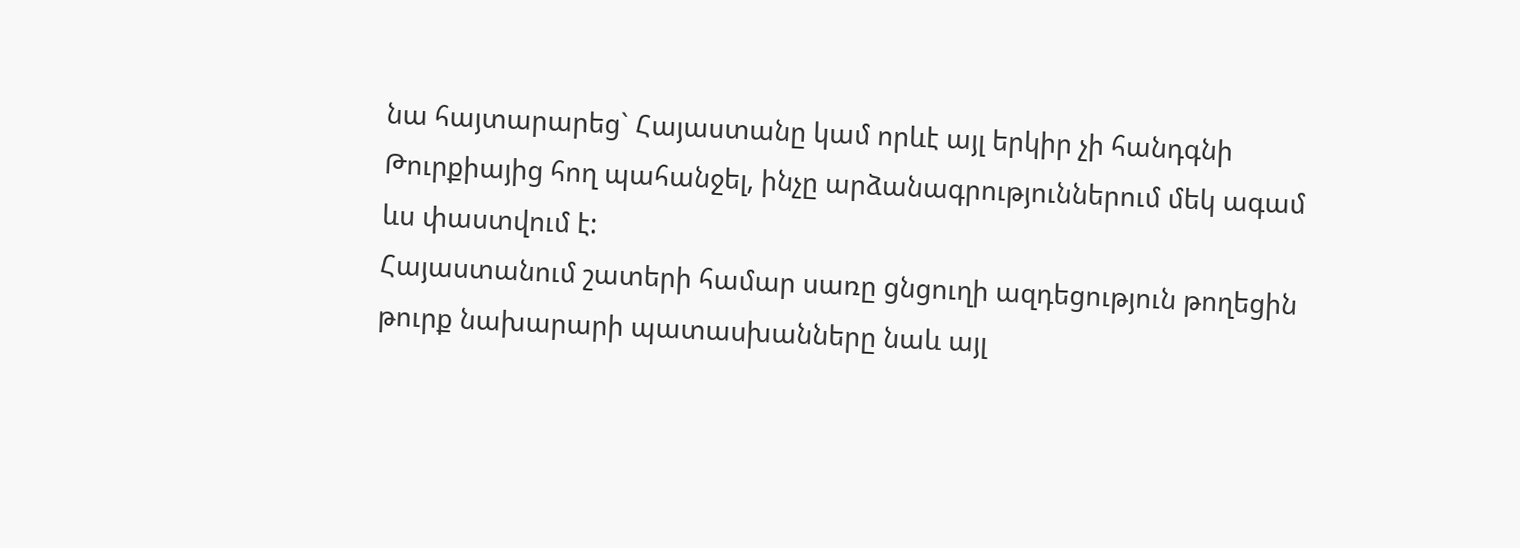նա հայտարարեց` Հայաստանը կամ որևէ այլ երկիր չի հանդգնի Թուրքիայից հող պահանջել, ինչը արձանագրություններում մեկ ագամ ևս փաստվում է:
Հայաստանում շատերի համար սառը ցնցուղի ազդեցություն թողեցին թուրք նախարարի պատասխանները նաև այլ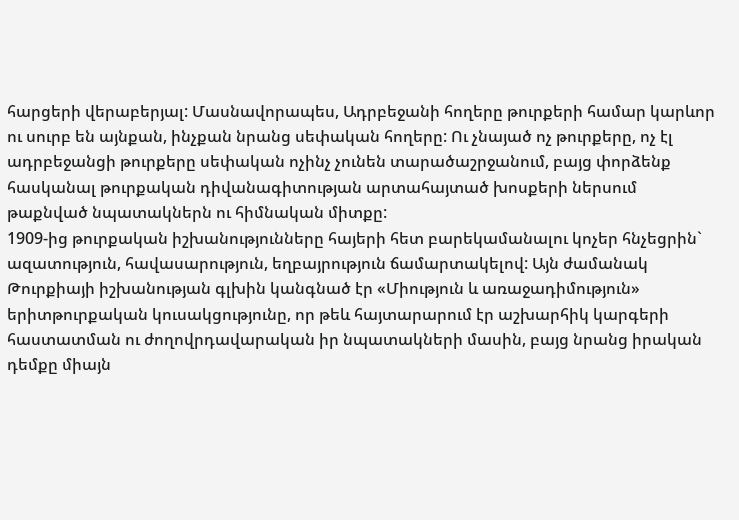հարցերի վերաբերյալ: Մասնավորապես, Ադրբեջանի հողերը թուրքերի համար կարևոր ու սուրբ են այնքան, ինչքան նրանց սեփական հողերը: Ու չնայած ոչ թուրքերը, ոչ էլ ադրբեջանցի թուրքերը սեփական ոչինչ չունեն տարածաշրջանում, բայց փորձենք հասկանալ թուրքական դիվանագիտության արտահայտած խոսքերի ներսում թաքնված նպատակներն ու հիմնական միտքը:
1909-ից թուրքական իշխանությունները հայերի հետ բարեկամանալու կոչեր հնչեցրին` ազատություն, հավասարություն, եղբայրություն ճամարտակելով: Այն ժամանակ Թուրքիայի իշխանության գլխին կանգնած էր «Միություն և առաջադիմություն» երիտթուրքական կուսակցությունը, որ թեև հայտարարում էր աշխարհիկ կարգերի հաստատման ու ժողովրդավարական իր նպատակների մասին, բայց նրանց իրական դեմքը միայն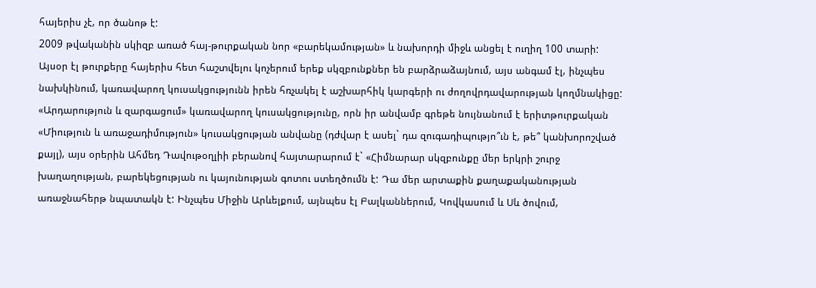հայերիս չէ, որ ծանոթ է:
2009 թվականին սկիզբ առած հայ-թուրքական նոր «բարեկամության» և նախորդի միջև անցել է ուղիղ 100 տարի:
Այսօր էլ թուրքերը հայերիս հետ հաշտվելու կոչերում երեք սկզբունքներ են բարձրաձայնում, այս անգամ էլ, ինչպես նախկինում, կառավարող կուսակցությունն իրեն հռչակել է աշխարհիկ կարգերի ու ժողովրդավարության կողմնակիցը:
«Արդարություն և զարգացում» կառավարող կուսակցությունը, որն իր անվամբ գրեթե նույնանում է երիտթուրքական «Միություն և առաջադիմություն» կուսակցության անվանը (դժվար է ասել` դա զուգադիպությո՞ւն է, թե՞ կանխորոշված քայլ), այս օրերին Ահմեդ Դավութօղլիի բերանով հայտարարում է` «Հիմնարար սկզբունքը մեր երկրի շուրջ խաղաղության, բարեկեցության ու կայունության գոտու ստեղծումն է: Դա մեր արտաքին քաղաքականության առաջնահերթ նպատակն է: Ինչպես Միջին Արևելքում, այնպես էլ Բալկաններում, Կովկասում և Սև ծովում,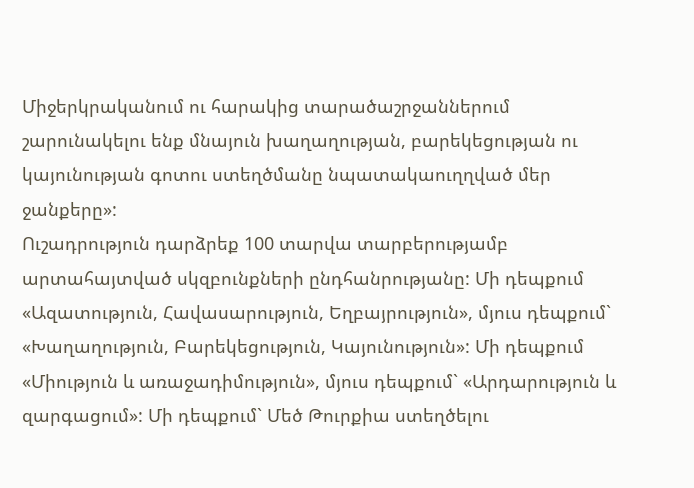Միջերկրականում ու հարակից տարածաշրջաններում շարունակելու ենք մնայուն խաղաղության, բարեկեցության ու կայունության գոտու ստեղծմանը նպատակաուղղված մեր ջանքերը»:
Ուշադրություն դարձրեք 100 տարվա տարբերությամբ արտահայտված սկզբունքների ընդհանրությանը: Մի դեպքում «Ազատություն, Հավասարություն, Եղբայրություն», մյուս դեպքում` «Խաղաղություն, Բարեկեցություն, Կայունություն»: Մի դեպքում «Միություն և առաջադիմություն», մյուս դեպքում` «Արդարություն և զարգացում»: Մի դեպքում` Մեծ Թուրքիա ստեղծելու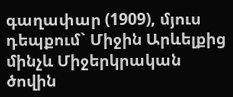գաղափար (1909), մյուս դեպքում` Միջին Արևելքից մինչև Միջերկրական ծովին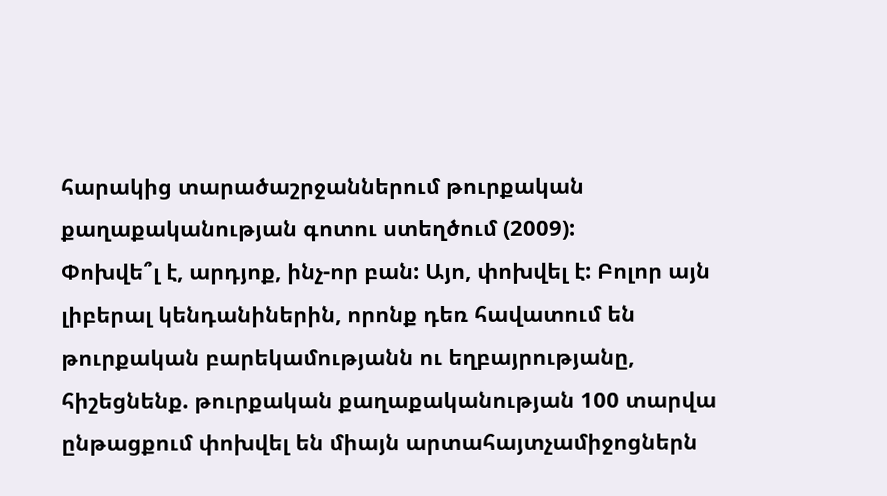հարակից տարածաշրջաններում թուրքական քաղաքականության գոտու ստեղծում (2009):
Փոխվե՞լ է, արդյոք, ինչ-որ բան: Այո, փոխվել է: Բոլոր այն լիբերալ կենդանիներին, որոնք դեռ հավատում են թուրքական բարեկամությանն ու եղբայրությանը, հիշեցնենք. թուրքական քաղաքականության 100 տարվա ընթացքում փոխվել են միայն արտահայտչամիջոցներն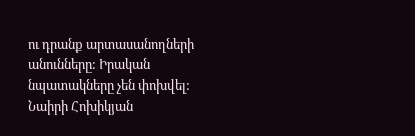ու դրանք արտասանողների անունները: Իրական նպատակները չեն փոխվել:
Նաիրի Հոխիկյան